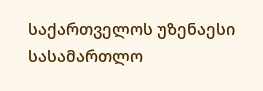საქართველოს უზენაესი სასამართლო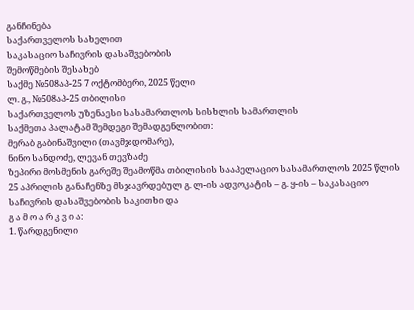განჩინება
საქართველოს სახელით
საკასაციო საჩივრის დასაშვებობის
შემოწმების შესახებ
საქმე №508აპ-25 7 ოქტომბერი, 2025 წელი
ლ. გ., №508აპ-25 თბილისი
საქართველოს უზენაესი სასამართლოს სისხლის სამართლის
საქმეთა პალატამ შემდეგი შემადგენლობით:
მერაბ გაბინაშვილი (თავმჯდომარე),
ნინო სანდოძე, ლევან თევზაძე
ზეპირი მოსმენის გარეშე შეამოწმა თბილისის სააპელაციო სასამართლოს 2025 წლის 25 აპრილის განაჩენზე მსჯავრდებულ გ. ლ-ის ადვოკატის – გ. ყ-ის – საკასაციო საჩივრის დასაშვებობის საკითხი და
გ ა მ ო ა რ კ ვ ი ა:
1. წარდგენილი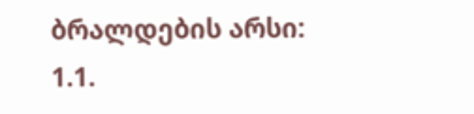ბრალდების არსი:
1.1.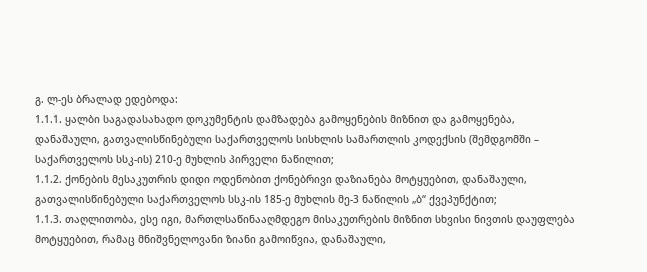გ. ლ-ეს ბრალად ედებოდა:
1.1.1. ყალბი საგადასახადო დოკუმენტის დამზადება გამოყენების მიზნით და გამოყენება, დანაშაული, გათვალისწინებული საქართველოს სისხლის სამართლის კოდექსის (შემდგომში – საქართველოს სსკ-ის) 210-ე მუხლის პირველი ნაწილით;
1.1.2. ქონების მესაკუთრის დიდი ოდენობით ქონებრივი დაზიანება მოტყუებით, დანაშაული, გათვალისწინებული საქართველოს სსკ-ის 185-ე მუხლის მე-3 ნაწილის „ბ“ ქვეპუნქტით;
1.1.3. თაღლითობა, ესე იგი, მართლსაწინააღმდეგო მისაკუთრების მიზნით სხვისი ნივთის დაუფლება მოტყუებით, რამაც მნიშვნელოვანი ზიანი გამოიწვია, დანაშაული,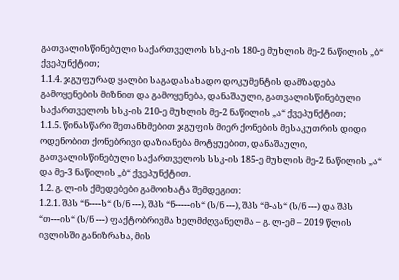გათვალისწინებული საქართველოს სსკ-ის 180-ე მუხლის მე-2 ნაწილის „ბ“ ქვეპუნქტით;
1.1.4. ჯგუფურად ყალბი საგადასახადო დოკუმენტის დამზადება გამოყენების მიზნით და გამოყენება, დანაშაული, გათვალისწინებული საქართველოს სსკ-ის 210-ე მუხლის მე-2 ნაწილის „ა“ ქვეპუნქტით;
1.1.5. წინასწარი შეთანხმებით ჯგუფის მიერ ქონების მესაკუთრის დიდი ოდენობით ქონებრივი დაზიანება მოტყუებით, დანაშაული, გათვალისწინებული საქართველოს სსკ-ის 185-ე მუხლის მე-2 ნაწილის „ა“ და მე-3 ნაწილის „ბ“ ქვეპუნქტით.
1.2. გ. ლ-ის ქმედებები გამოიხატა შემდეგით:
1.2.1. შპს “ნ----ს“ (ს/ნ ---), შპს “ნ-----ის“ (ს/ნ ---), შპს “მ-ას“ (ს/ნ ---) და შპს “თ---ის“ (ს/ნ ---) ფაქტობრივმა ხელმძღვანელმა – გ. ლ-ემ – 2019 წლის ივლისში განიზრახა, მის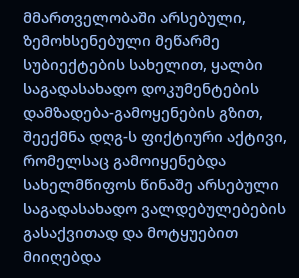მმართველობაში არსებული, ზემოხსენებული მეწარმე სუბიექტების სახელით, ყალბი საგადასახადო დოკუმენტების დამზადება-გამოყენების გზით, შეექმნა დღგ-ს ფიქტიური აქტივი, რომელსაც გამოიყენებდა სახელმწიფოს წინაშე არსებული საგადასახადო ვალდებულებების გასაქვითად და მოტყუებით მიიღებდა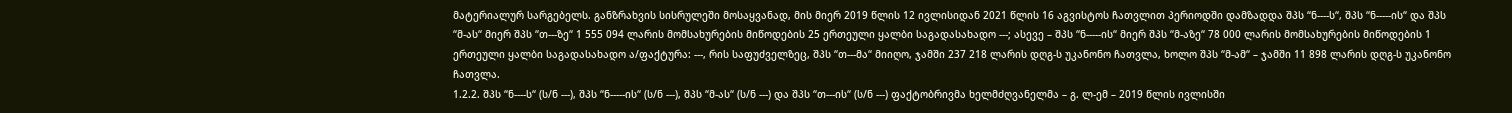მატერიალურ სარგებელს. განზრახვის სისრულეში მოსაყვანად, მის მიერ 2019 წლის 12 ივლისიდან 2021 წლის 16 აგვისტოს ჩათვლით პერიოდში დამზადდა შპს “ნ----ს“, შპს “ნ-----ის“ და შპს “მ-ას“ მიერ შპს “თ---ზე“ 1 555 094 ლარის მომსახურების მიწოდების 25 ერთეული ყალბი საგადასახადო ---; ასევე – შპს “ნ-----ის“ მიერ შპს “მ-აზე“ 78 000 ლარის მომსახურების მიწოდების 1 ერთეული ყალბი საგადასახადო ა/ფაქტურა: ---, რის საფუძველზეც, შპს “თ---მა“ მიიღო, ჯამში 237 218 ლარის დღგ-ს უკანონო ჩათვლა, ხოლო შპს “მ-ამ“ – ჯამში 11 898 ლარის დღგ-ს უკანონო ჩათვლა.
1.2.2. შპს “ნ----ს“ (ს/ნ ---), შპს “ნ-----ის“ (ს/ნ ---), შპს “მ-ას“ (ს/ნ ---) და შპს “თ---ის“ (ს/ნ ---) ფაქტობრივმა ხელმძღვანელმა – გ. ლ-ემ – 2019 წლის ივლისში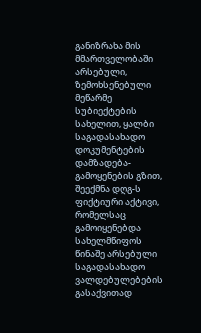განიზრახა მის მმართველობაში არსებული, ზემოხსენებული მეწარმე სუბიექტების სახელით, ყალბი საგადასახადო დოკუმენტების დამზადება-გამოყენების გზით, შეექმნა დღგ-ს ფიქტიური აქტივი, რომელსაც გამოიყენებდა სახელმწიფოს წინაშე არსებული საგადასახადო ვალდებულებების გასაქვითად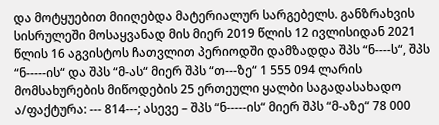და მოტყუებით მიიღებდა მატერიალურ სარგებელს. განზრახვის სისრულეში მოსაყვანად მის მიერ 2019 წლის 12 ივლისიდან 2021 წლის 16 აგვისტოს ჩათვლით პერიოდში დამზადდა შპს “ნ----ს“, შპს “ნ-----ის“ და შპს “მ-ას“ მიერ შპს “თ---ზე“ 1 555 094 ლარის მომსახურების მიწოდების 25 ერთეული ყალბი საგადასახადო ა/ფაქტურა: --- 814---; ასევე – შპს “ნ-----ის“ მიერ შპს “მ-აზე“ 78 000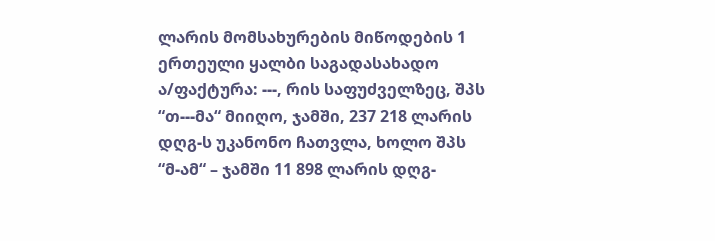ლარის მომსახურების მიწოდების 1 ერთეული ყალბი საგადასახადო ა/ფაქტურა: ---, რის საფუძველზეც, შპს “თ---მა“ მიიღო, ჯამში, 237 218 ლარის დღგ-ს უკანონო ჩათვლა, ხოლო შპს “მ-ამ“ – ჯამში 11 898 ლარის დღგ-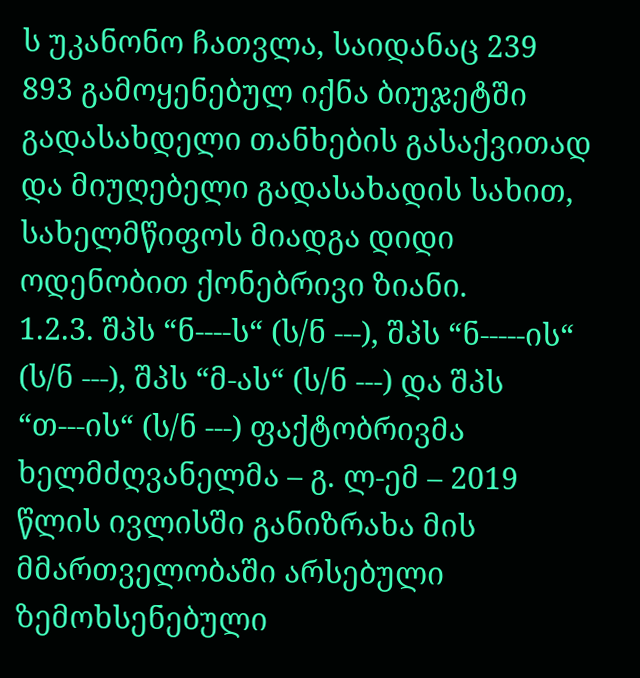ს უკანონო ჩათვლა, საიდანაც 239 893 გამოყენებულ იქნა ბიუჯეტში გადასახდელი თანხების გასაქვითად და მიუღებელი გადასახადის სახით, სახელმწიფოს მიადგა დიდი ოდენობით ქონებრივი ზიანი.
1.2.3. შპს “ნ----ს“ (ს/ნ ---), შპს “ნ-----ის“ (ს/ნ ---), შპს “მ-ას“ (ს/ნ ---) და შპს “თ---ის“ (ს/ნ ---) ფაქტობრივმა ხელმძღვანელმა – გ. ლ-ემ – 2019 წლის ივლისში განიზრახა მის მმართველობაში არსებული ზემოხსენებული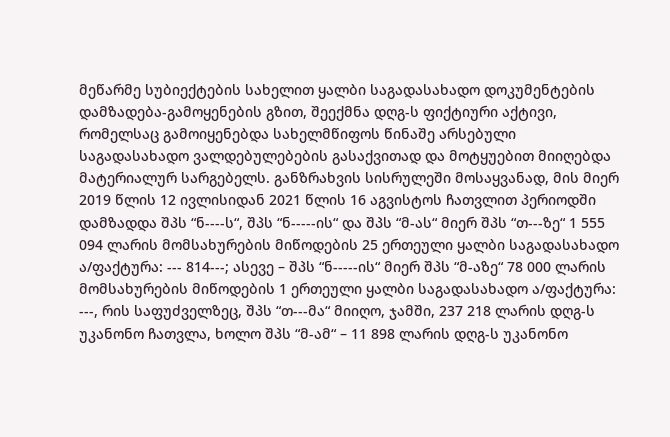მეწარმე სუბიექტების სახელით ყალბი საგადასახადო დოკუმენტების დამზადება-გამოყენების გზით, შეექმნა დღგ-ს ფიქტიური აქტივი, რომელსაც გამოიყენებდა სახელმწიფოს წინაშე არსებული საგადასახადო ვალდებულებების გასაქვითად და მოტყუებით მიიღებდა მატერიალურ სარგებელს. განზრახვის სისრულეში მოსაყვანად, მის მიერ 2019 წლის 12 ივლისიდან 2021 წლის 16 აგვისტოს ჩათვლით პერიოდში დამზადდა შპს “ნ----ს“, შპს “ნ-----ის“ და შპს “მ-ას“ მიერ შპს “თ---ზე“ 1 555 094 ლარის მომსახურების მიწოდების 25 ერთეული ყალბი საგადასახადო ა/ფაქტურა: --- 814---; ასევე – შპს “ნ-----ის“ მიერ შპს “მ-აზე“ 78 000 ლარის მომსახურების მიწოდების 1 ერთეული ყალბი საგადასახადო ა/ფაქტურა: ---, რის საფუძველზეც, შპს “თ---მა“ მიიღო, ჯამში, 237 218 ლარის დღგ-ს უკანონო ჩათვლა, ხოლო შპს “მ-ამ“ – 11 898 ლარის დღგ-ს უკანონო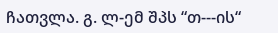ჩათვლა. გ. ლ-ემ შპს “თ---ის“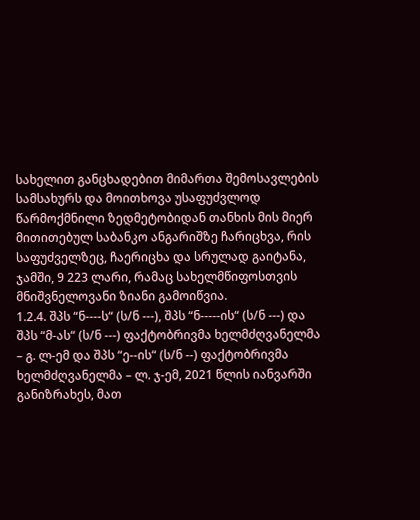სახელით განცხადებით მიმართა შემოსავლების სამსახურს და მოითხოვა უსაფუძვლოდ წარმოქმნილი ზედმეტობიდან თანხის მის მიერ მითითებულ საბანკო ანგარიშზე ჩარიცხვა, რის საფუძველზეც, ჩაერიცხა და სრულად გაიტანა, ჯამში, 9 223 ლარი, რამაც სახელმწიფოსთვის მნიშვნელოვანი ზიანი გამოიწვია.
1.2.4. შპს “ნ----ს“ (ს/ნ ---), შპს “ნ-----ის“ (ს/ნ ---) და შპს “მ-ას“ (ს/ნ ---) ფაქტობრივმა ხელმძღვანელმა – გ. ლ-ემ და შპს “ე--ის“ (ს/ნ --) ფაქტობრივმა ხელმძღვანელმა – ლ. ჯ-ემ, 2021 წლის იანვარში განიზრახეს, მათ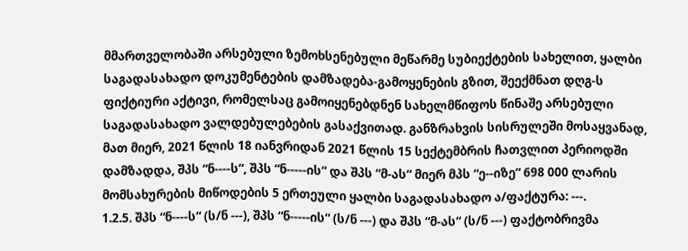მმართველობაში არსებული ზემოხსენებული მეწარმე სუბიექტების სახელით, ყალბი საგადასახადო დოკუმენტების დამზადება-გამოყენების გზით, შეექმნათ დღგ-ს ფიქტიური აქტივი, რომელსაც გამოიყენებდნენ სახელმწიფოს წინაშე არსებული საგადასახადო ვალდებულებების გასაქვითად. განზრახვის სისრულეში მოსაყვანად, მათ მიერ, 2021 წლის 18 იანვრიდან 2021 წლის 15 სექტემბრის ჩათვლით პერიოდში დამზადდა, შპს “ნ----ს“, შპს “ნ-----ის“ და შპს “მ-ას“ მიერ მპს “ე--იზე“ 698 000 ლარის მომსახურების მიწოდების 5 ერთეული ყალბი საგადასახადო ა/ფაქტურა: ---.
1.2.5. შპს “ნ----ს“ (ს/ნ ---), შპს “ნ-----ის“ (ს/ნ ---) და შპს “მ-ას“ (ს/ნ ---) ფაქტობრივმა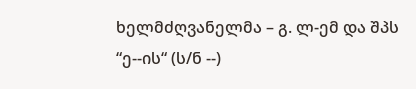ხელმძღვანელმა – გ. ლ-ემ და შპს “ე--ის“ (ს/ნ --)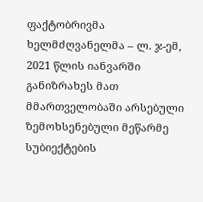ფაქტობრივმა ხელმძღვანელმა – ლ. ჯ-ემ, 2021 წლის იანვარში განიზრახეს მათ მმართველობაში არსებული ზემოხსენებული მეწარმე სუბიექტების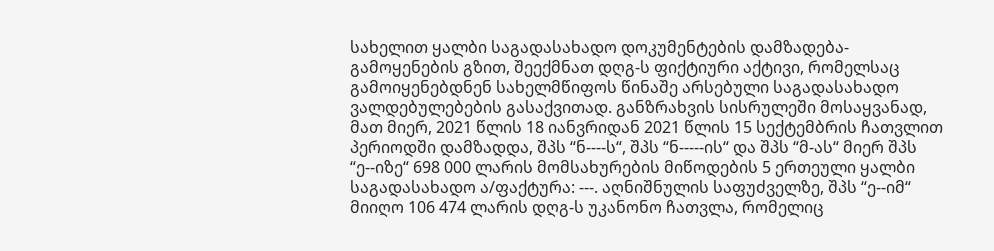სახელით ყალბი საგადასახადო დოკუმენტების დამზადება-გამოყენების გზით, შეექმნათ დღგ-ს ფიქტიური აქტივი, რომელსაც გამოიყენებდნენ სახელმწიფოს წინაშე არსებული საგადასახადო ვალდებულებების გასაქვითად. განზრახვის სისრულეში მოსაყვანად, მათ მიერ, 2021 წლის 18 იანვრიდან 2021 წლის 15 სექტემბრის ჩათვლით პერიოდში დამზადდა, შპს “ნ----ს“, შპს “ნ-----ის“ და შპს “მ-ას“ მიერ შპს “ე--იზე“ 698 000 ლარის მომსახურების მიწოდების 5 ერთეული ყალბი საგადასახადო ა/ფაქტურა: ---. აღნიშნულის საფუძველზე, შპს “ე--იმ“ მიიღო 106 474 ლარის დღგ-ს უკანონო ჩათვლა, რომელიც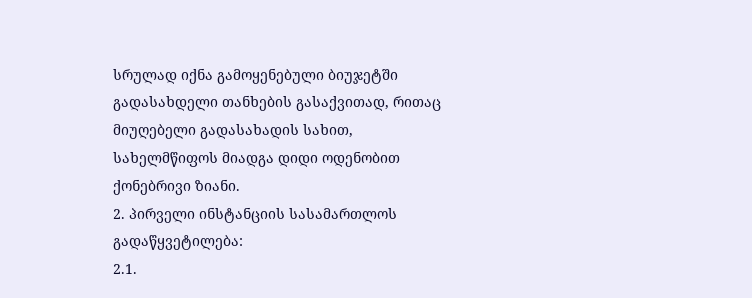სრულად იქნა გამოყენებული ბიუჯეტში გადასახდელი თანხების გასაქვითად, რითაც მიუღებელი გადასახადის სახით, სახელმწიფოს მიადგა დიდი ოდენობით ქონებრივი ზიანი.
2. პირველი ინსტანციის სასამართლოს გადაწყვეტილება:
2.1.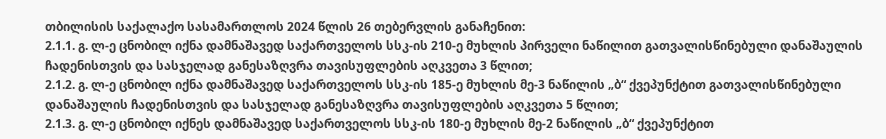თბილისის საქალაქო სასამართლოს 2024 წლის 26 თებერვლის განაჩენით:
2.1.1. გ. ლ-ე ცნობილ იქნა დამნაშავედ საქართველოს სსკ-ის 210-ე მუხლის პირველი ნაწილით გათვალისწინებული დანაშაულის ჩადენისთვის და სასჯელად განესაზღვრა თავისუფლების აღკვეთა 3 წლით;
2.1.2. გ. ლ-ე ცნობილ იქნა დამნაშავედ საქართველოს სსკ-ის 185-ე მუხლის მე-3 ნაწილის „ბ“ ქვეპუნქტით გათვალისწინებული დანაშაულის ჩადენისთვის და სასჯელად განესაზღვრა თავისუფლების აღკვეთა 5 წლით;
2.1.3. გ. ლ-ე ცნობილ იქნეს დამნაშავედ საქართველოს სსკ-ის 180-ე მუხლის მე-2 ნაწილის „ბ“ ქვეპუნქტით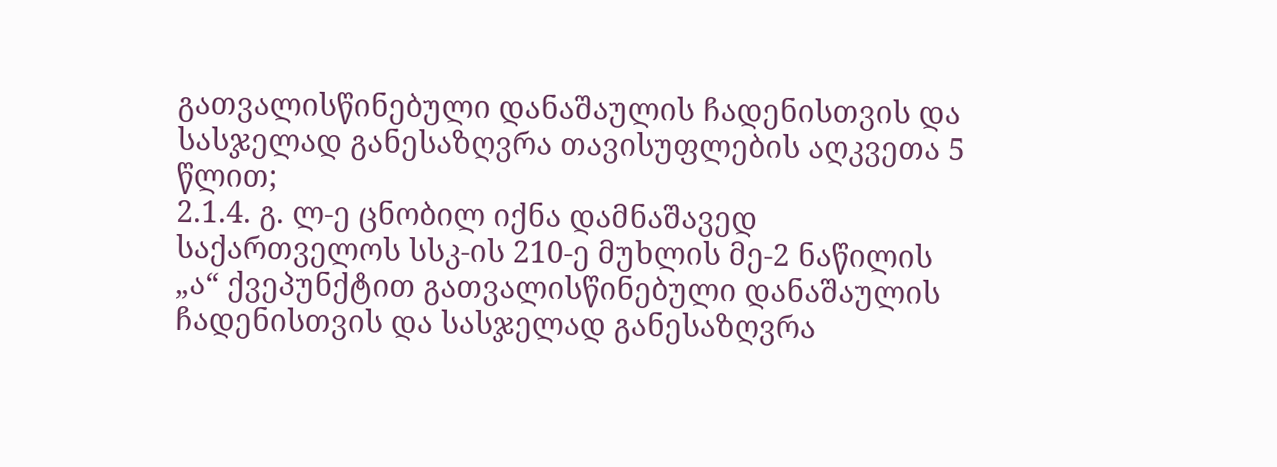გათვალისწინებული დანაშაულის ჩადენისთვის და სასჯელად განესაზღვრა თავისუფლების აღკვეთა 5 წლით;
2.1.4. გ. ლ-ე ცნობილ იქნა დამნაშავედ საქართველოს სსკ-ის 210-ე მუხლის მე-2 ნაწილის „ა“ ქვეპუნქტით გათვალისწინებული დანაშაულის ჩადენისთვის და სასჯელად განესაზღვრა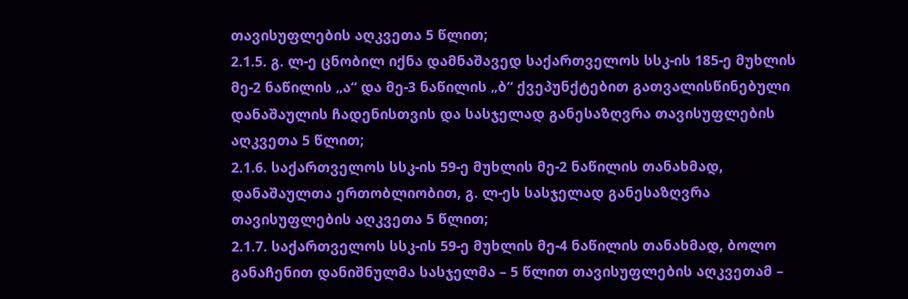თავისუფლების აღკვეთა 5 წლით;
2.1.5. გ. ლ-ე ცნობილ იქნა დამნაშავედ საქართველოს სსკ-ის 185-ე მუხლის მე-2 ნაწილის „ა“ და მე-3 ნაწილის „ბ“ ქვეპუნქტებით გათვალისწინებული დანაშაულის ჩადენისთვის და სასჯელად განესაზღვრა თავისუფლების აღკვეთა 5 წლით;
2.1.6. საქართველოს სსკ-ის 59-ე მუხლის მე-2 ნაწილის თანახმად, დანაშაულთა ერთობლიობით, გ. ლ-ეს სასჯელად განესაზღვრა თავისუფლების აღკვეთა 5 წლით;
2.1.7. საქართველოს სსკ-ის 59-ე მუხლის მე-4 ნაწილის თანახმად, ბოლო განაჩენით დანიშნულმა სასჯელმა – 5 წლით თავისუფლების აღკვეთამ –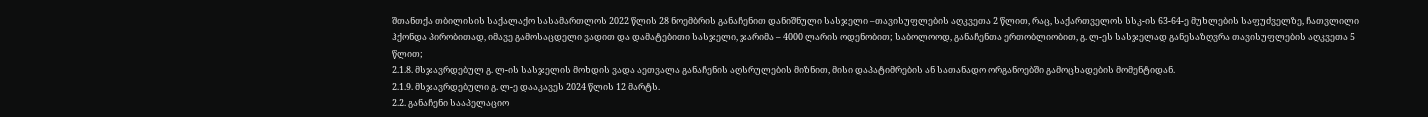შთანთქა თბილისის საქალაქო სასამართლოს 2022 წლის 28 ნოემბრის განაჩენით დანიშნული სასჯელი –თავისუფლების აღკვეთა 2 წლით, რაც, საქართველოს სსკ-ის 63-64-ე მუხლების საფუძველზე, ჩათვლილი ჰქონდა პირობითად, იმავე გამოსაცდელი ვადით და დამატებითი სასჯელი, ჯარიმა – 4000 ლარის ოდენობით; საბოლოოდ, განაჩენთა ერთობლიობით, გ. ლ-ეს სასჯელად განესაზღვრა თავისუფლების აღკვეთა 5 წლით;
2.1.8. მსჯავრდებულ გ. ლ-ის სასჯელის მოხდის ვადა აეთვალა განაჩენის აღსრულების მიზნით, მისი დაპატიმრების ან სათანადო ორგანოებში გამოცხადების მომენტიდან.
2.1.9. მსჯავრდებული გ. ლ-ე დააკავეს 2024 წლის 12 მარტს.
2.2. განაჩენი სააპელაციო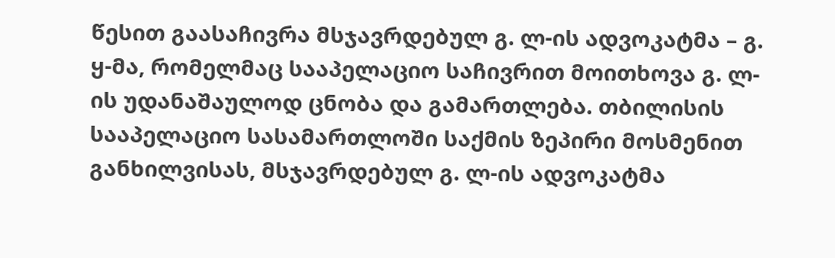წესით გაასაჩივრა მსჯავრდებულ გ. ლ-ის ადვოკატმა – გ. ყ-მა, რომელმაც სააპელაციო საჩივრით მოითხოვა გ. ლ-ის უდანაშაულოდ ცნობა და გამართლება. თბილისის სააპელაციო სასამართლოში საქმის ზეპირი მოსმენით განხილვისას, მსჯავრდებულ გ. ლ-ის ადვოკატმა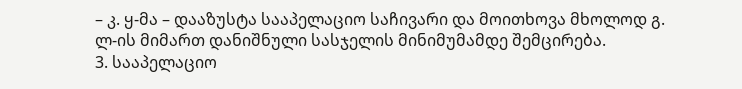– კ. ყ-მა – დააზუსტა სააპელაციო საჩივარი და მოითხოვა მხოლოდ გ. ლ-ის მიმართ დანიშნული სასჯელის მინიმუმამდე შემცირება.
3. სააპელაციო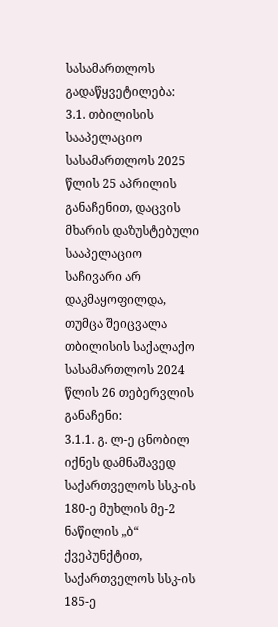სასამართლოს გადაწყვეტილება:
3.1. თბილისის სააპელაციო სასამართლოს 2025 წლის 25 აპრილის განაჩენით, დაცვის მხარის დაზუსტებული სააპელაციო საჩივარი არ დაკმაყოფილდა, თუმცა შეიცვალა თბილისის საქალაქო სასამართლოს 2024 წლის 26 თებერვლის განაჩენი:
3.1.1. გ. ლ-ე ცნობილ იქნეს დამნაშავედ საქართველოს სსკ-ის 180-ე მუხლის მე-2 ნაწილის „ბ“ ქვეპუნქტით, საქართველოს სსკ-ის 185-ე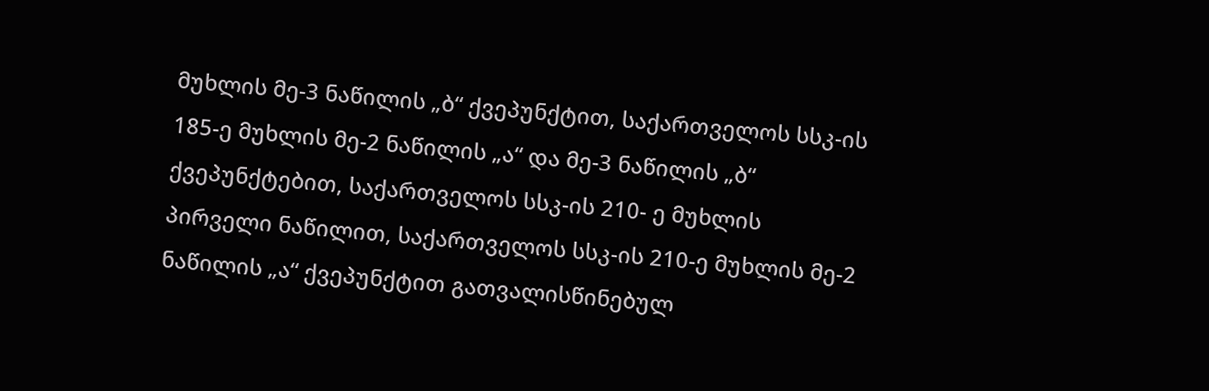მუხლის მე-3 ნაწილის „ბ“ ქვეპუნქტით, საქართველოს სსკ-ის 185-ე მუხლის მე-2 ნაწილის „ა“ და მე-3 ნაწილის „ბ“ ქვეპუნქტებით, საქართველოს სსკ-ის 210- ე მუხლის პირველი ნაწილით, საქართველოს სსკ-ის 210-ე მუხლის მე-2 ნაწილის „ა“ ქვეპუნქტით გათვალისწინებულ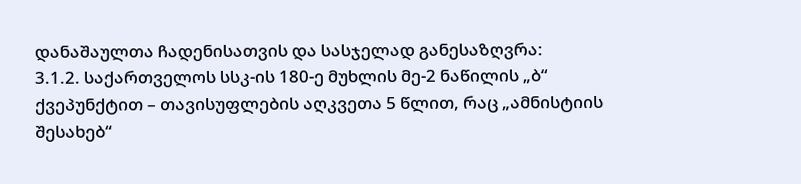დანაშაულთა ჩადენისათვის და სასჯელად განესაზღვრა:
3.1.2. საქართველოს სსკ-ის 180-ე მუხლის მე-2 ნაწილის „ბ“ ქვეპუნქტით – თავისუფლების აღკვეთა 5 წლით, რაც „ამნისტიის შესახებ“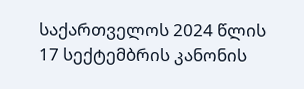საქართველოს 2024 წლის 17 სექტემბრის კანონის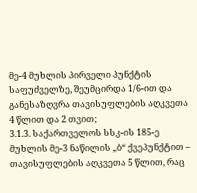მე-4 მუხლის პირველი პუნქტის საფუძველზე, შეუმცირდა 1/6-ით და განესაზღვრა თავისუფლების აღკვეთა 4 წლით და 2 თვით;
3.1.3. საქართველოს სსკ-ის 185-ე მუხლის მე-3 ნაწილის „ბ“ ქვეპუნქტით – თავისუფლების აღკვეთა 5 წლით, რაც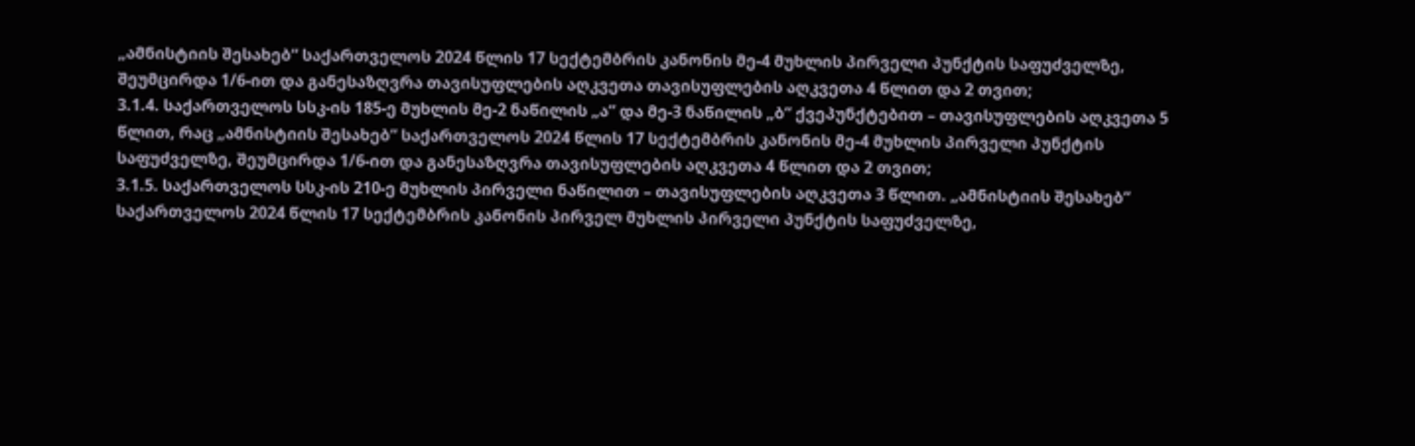„ამნისტიის შესახებ“ საქართველოს 2024 წლის 17 სექტემბრის კანონის მე-4 მუხლის პირველი პუნქტის საფუძველზე, შეუმცირდა 1/6-ით და განესაზღვრა თავისუფლების აღკვეთა თავისუფლების აღკვეთა 4 წლით და 2 თვით;
3.1.4. საქართველოს სსკ-ის 185-ე მუხლის მე-2 ნაწილის „ა“ და მე-3 ნაწილის „ბ“ ქვეპუნქტებით – თავისუფლების აღკვეთა 5 წლით, რაც „ამნისტიის შესახებ“ საქართველოს 2024 წლის 17 სექტემბრის კანონის მე-4 მუხლის პირველი პუნქტის საფუძველზე, შეუმცირდა 1/6-ით და განესაზღვრა თავისუფლების აღკვეთა 4 წლით და 2 თვით;
3.1.5. საქართველოს სსკ-ის 210-ე მუხლის პირველი ნაწილით – თავისუფლების აღკვეთა 3 წლით. „ამნისტიის შესახებ“ საქართველოს 2024 წლის 17 სექტემბრის კანონის პირველ მუხლის პირველი პუნქტის საფუძველზე,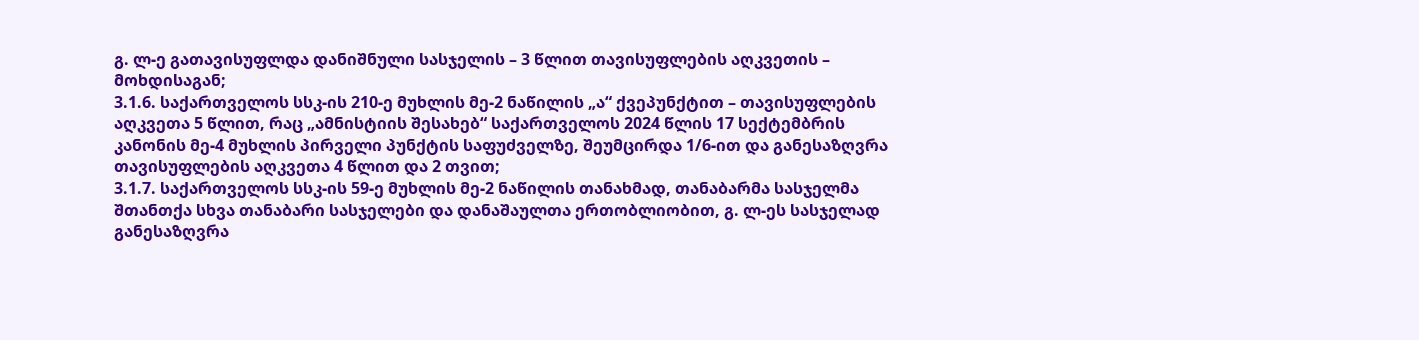გ. ლ-ე გათავისუფლდა დანიშნული სასჯელის – 3 წლით თავისუფლების აღკვეთის – მოხდისაგან;
3.1.6. საქართველოს სსკ-ის 210-ე მუხლის მე-2 ნაწილის „ა“ ქვეპუნქტით – თავისუფლების აღკვეთა 5 წლით, რაც „ამნისტიის შესახებ“ საქართველოს 2024 წლის 17 სექტემბრის კანონის მე-4 მუხლის პირველი პუნქტის საფუძველზე, შეუმცირდა 1/6-ით და განესაზღვრა თავისუფლების აღკვეთა 4 წლით და 2 თვით;
3.1.7. საქართველოს სსკ-ის 59-ე მუხლის მე-2 ნაწილის თანახმად, თანაბარმა სასჯელმა შთანთქა სხვა თანაბარი სასჯელები და დანაშაულთა ერთობლიობით, გ. ლ-ეს სასჯელად განესაზღვრა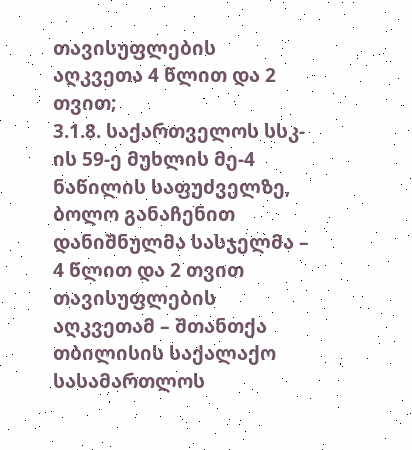თავისუფლების აღკვეთა 4 წლით და 2 თვით;
3.1.8. საქართველოს სსკ-ის 59-ე მუხლის მე-4 ნაწილის საფუძველზე, ბოლო განაჩენით დანიშნულმა სასჯელმა – 4 წლით და 2 თვით თავისუფლების აღკვეთამ – შთანთქა თბილისის საქალაქო სასამართლოს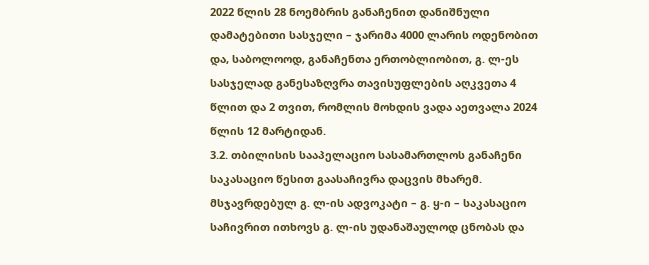2022 წლის 28 ნოემბრის განაჩენით დანიშნული დამატებითი სასჯელი – ჯარიმა 4000 ლარის ოდენობით და, საბოლოოდ, განაჩენთა ერთობლიობით, გ. ლ-ეს სასჯელად განესაზღვრა თავისუფლების აღკვეთა 4 წლით და 2 თვით, რომლის მოხდის ვადა აეთვალა 2024 წლის 12 მარტიდან.
3.2. თბილისის სააპელაციო სასამართლოს განაჩენი საკასაციო წესით გაასაჩივრა დაცვის მხარემ. მსჯავრდებულ გ. ლ-ის ადვოკატი – გ. ყ-ი – საკასაციო საჩივრით ითხოვს გ. ლ-ის უდანაშაულოდ ცნობას და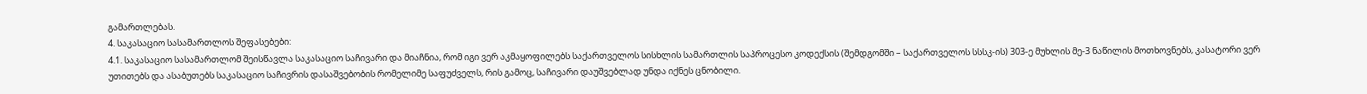გამართლებას.
4. საკასაციო სასამართლოს შეფასებები:
4.1. საკასაციო სასამართლომ შეისწავლა საკასაციო საჩივარი და მიაჩნია, რომ იგი ვერ აკმაყოფილებს საქართველოს სისხლის სამართლის საპროცესო კოდექსის (შემდგომში – საქართველოს სსსკ-ის) 303-ე მუხლის მე-3 ნაწილის მოთხოვნებს, კასატორი ვერ უთითებს და ასაბუთებს საკასაციო საჩივრის დასაშვებობის რომელიმე საფუძველს, რის გამოც, საჩივარი დაუშვებლად უნდა იქნეს ცნობილი.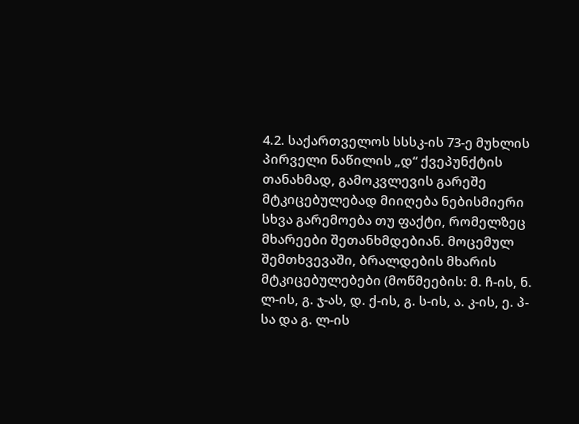4.2. საქართველოს სსსკ-ის 73-ე მუხლის პირველი ნაწილის „დ“ ქვეპუნქტის თანახმად, გამოკვლევის გარეშე მტკიცებულებად მიიღება ნებისმიერი სხვა გარემოება თუ ფაქტი, რომელზეც მხარეები შეთანხმდებიან. მოცემულ შემთხვევაში, ბრალდების მხარის მტკიცებულებები (მოწმეების: მ. ჩ-ის, ნ. ლ-ის, გ. ჯ-ას, დ. ქ-ის, გ. ს-ის, ა. კ-ის, ე. პ-სა და გ. ლ-ის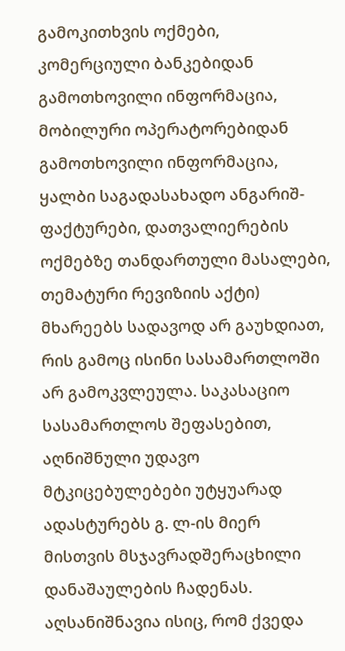გამოკითხვის ოქმები, კომერციული ბანკებიდან გამოთხოვილი ინფორმაცია, მობილური ოპერატორებიდან გამოთხოვილი ინფორმაცია, ყალბი საგადასახადო ანგარიშ-ფაქტურები, დათვალიერების ოქმებზე თანდართული მასალები, თემატური რევიზიის აქტი) მხარეებს სადავოდ არ გაუხდიათ, რის გამოც ისინი სასამართლოში არ გამოკვლეულა. საკასაციო სასამართლოს შეფასებით, აღნიშნული უდავო მტკიცებულებები უტყუარად ადასტურებს გ. ლ-ის მიერ მისთვის მსჯავრადშერაცხილი დანაშაულების ჩადენას. აღსანიშნავია ისიც, რომ ქვედა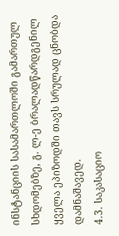ინსტანციის სასამართლოში გამართულ სხდომებზე, გ. ლ-ე ბრალადწარდგენილ ყველა ეპიზოდში თავს სრულად ცნობდა დამნაშავედ.
4.3. საკასაციო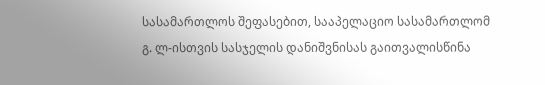სასამართლოს შეფასებით, სააპელაციო სასამართლომ გ. ლ-ისთვის სასჯელის დანიშვნისას გაითვალისწინა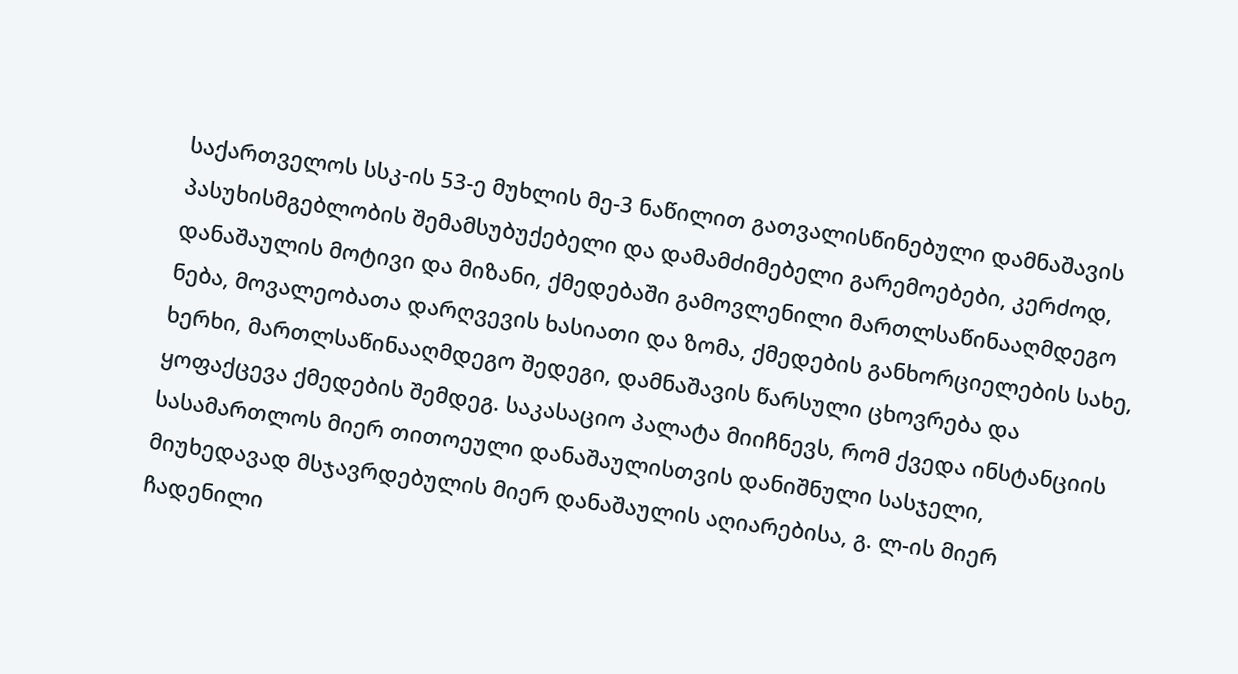საქართველოს სსკ-ის 53-ე მუხლის მე-3 ნაწილით გათვალისწინებული დამნაშავის პასუხისმგებლობის შემამსუბუქებელი და დამამძიმებელი გარემოებები, კერძოდ, დანაშაულის მოტივი და მიზანი, ქმედებაში გამოვლენილი მართლსაწინააღმდეგო ნება, მოვალეობათა დარღვევის ხასიათი და ზომა, ქმედების განხორციელების სახე, ხერხი, მართლსაწინააღმდეგო შედეგი, დამნაშავის წარსული ცხოვრება და ყოფაქცევა ქმედების შემდეგ. საკასაციო პალატა მიიჩნევს, რომ ქვედა ინსტანციის სასამართლოს მიერ თითოეული დანაშაულისთვის დანიშნული სასჯელი, მიუხედავად მსჯავრდებულის მიერ დანაშაულის აღიარებისა, გ. ლ-ის მიერ ჩადენილი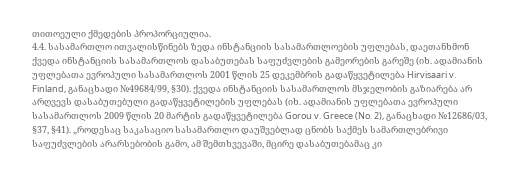თითოეული ქმედების პროპორციულია.
4.4. სასამართლო ითვალისწინებს ზედა ინსტანციის სასამართლოების უფლებას, დაეთანხმონ ქვედა ინსტანციის სასამართლოს დასაბუთებას საფუძვლების გამეორების გარეშე (იხ. ადამიანის უფლებათა ევროპული სასამართლოს 2001 წლის 25 დეკემბრის გადაწყვეტილება Hirvisaari v. Finland, განაცხადი №49684/99, §30). ქვედა ინსტანციის სასამართლოს მსჯელობის გაზიარება არ არღვევს დასაბუთებული გადაწყვეტილების უფლებას (იხ. ადამიანის უფლებათა ევროპული სასამართლოს 2009 წლის 20 მარტის გადაწყვეტილება Gorou v. Greece (No. 2), განაცხადი №12686/03, §37, §41). „როდესაც საკასაციო სასამართლო დაუშვებლად ცნობს საქმეს სამართლებრივი საფუძვლების არარსებობის გამო, ამ შემთხვევაში, მცირე დასაბუთებამაც კი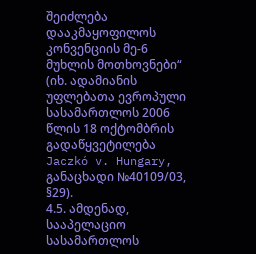შეიძლება დააკმაყოფილოს კონვენციის მე-6 მუხლის მოთხოვნები“ (იხ. ადამიანის უფლებათა ევროპული სასამართლოს 2006 წლის 18 ოქტომბრის გადაწყვეტილება Jaczkó v. Hungary, განაცხადი №40109/03, §29).
4.5. ამდენად, სააპელაციო სასამართლოს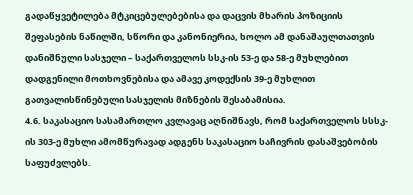გადაწყვეტილება მტკიცებულებებისა და დაცვის მხარის პოზიციის შეფასების ნაწილში, სწორი და კანონიერია, ხოლო ამ დანაშაულთათვის დანიშნული სასჯელი – საქართველოს სსკ-ის 53-ე და 58-ე მუხლებით დადგენილი მოთხოვნებისა და ამავე კოდექსის 39-ე მუხლით გათვალისწინებული სასჯელის მიზნების შესაბამისია.
4.6. საკასაციო სასამართლო კვლავაც აღნიშნავს, რომ საქართველოს სსსკ-ის 303-ე მუხლი ამომწურავად ადგენს საკასაციო საჩივრის დასაშვებობის საფუძვლებს.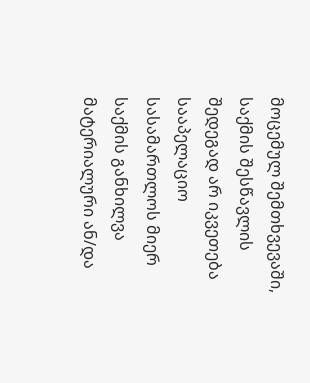მოცემულ შემთხვევაში, საქმის შესწავლის შედეგად არ იკვეთება სააპელაციო სასამართლოს მიერ საქმის განხილვა მატერიალური ან/და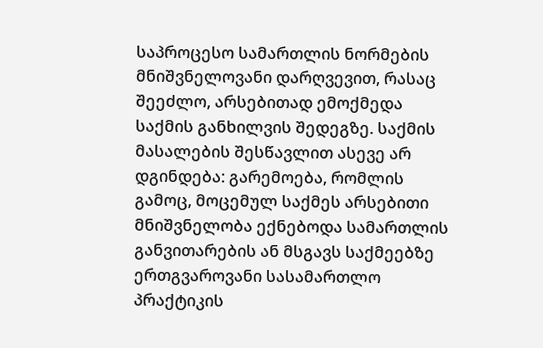საპროცესო სამართლის ნორმების მნიშვნელოვანი დარღვევით, რასაც შეეძლო, არსებითად ემოქმედა საქმის განხილვის შედეგზე. საქმის მასალების შესწავლით ასევე არ დგინდება: გარემოება, რომლის გამოც, მოცემულ საქმეს არსებითი მნიშვნელობა ექნებოდა სამართლის განვითარების ან მსგავს საქმეებზე ერთგვაროვანი სასამართლო პრაქტიკის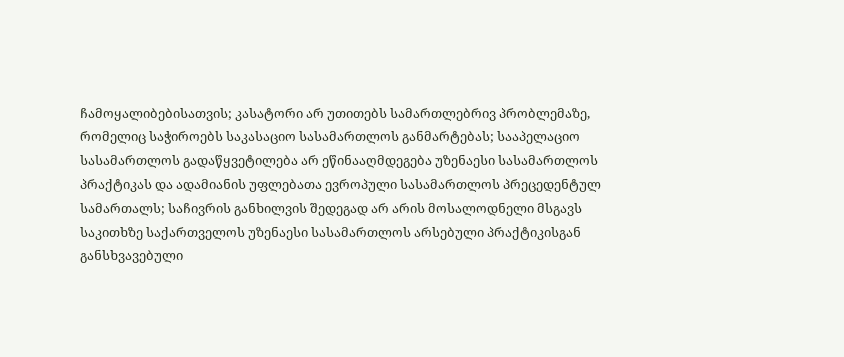ჩამოყალიბებისათვის; კასატორი არ უთითებს სამართლებრივ პრობლემაზე, რომელიც საჭიროებს საკასაციო სასამართლოს განმარტებას; სააპელაციო სასამართლოს გადაწყვეტილება არ ეწინააღმდეგება უზენაესი სასამართლოს პრაქტიკას და ადამიანის უფლებათა ევროპული სასამართლოს პრეცედენტულ სამართალს; საჩივრის განხილვის შედეგად არ არის მოსალოდნელი მსგავს საკითხზე საქართველოს უზენაესი სასამართლოს არსებული პრაქტიკისგან განსხვავებული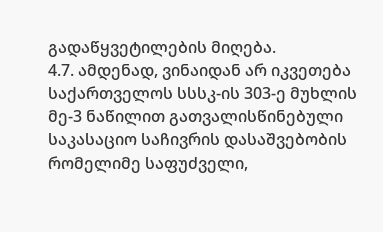გადაწყვეტილების მიღება.
4.7. ამდენად, ვინაიდან არ იკვეთება საქართველოს სსსკ-ის 303-ე მუხლის მე-3 ნაწილით გათვალისწინებული საკასაციო საჩივრის დასაშვებობის რომელიმე საფუძველი,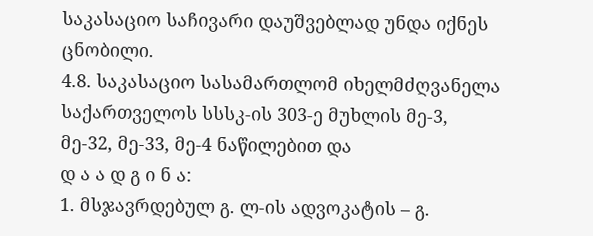საკასაციო საჩივარი დაუშვებლად უნდა იქნეს ცნობილი.
4.8. საკასაციო სასამართლომ იხელმძღვანელა საქართველოს სსსკ-ის 303-ე მუხლის მე-3, მე-32, მე-33, მე-4 ნაწილებით და
დ ა ა დ გ ი ნ ა:
1. მსჯავრდებულ გ. ლ-ის ადვოკატის – გ.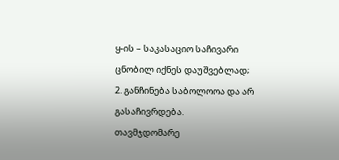ყ-ის – საკასაციო საჩივარი ცნობილ იქნეს დაუშვებლად;
2. განჩინება საბოლოოა და არ გასაჩივრდება.
თავმჯდომარე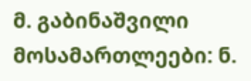მ. გაბინაშვილი
მოსამართლეები: ნ.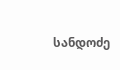სანდოძე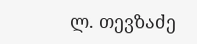ლ. თევზაძე